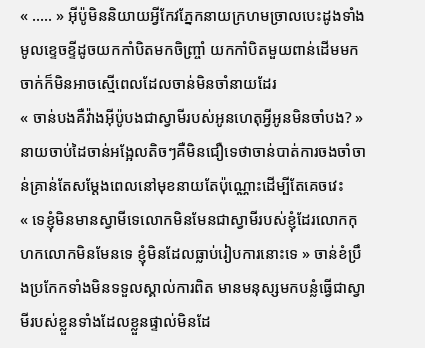« ..... » អុីប៉ូមិននិយាយអ្វីកែវភ្នែកនាយក្រហមច្រាលបេះដូងទាំងមូលខ្ទេចខ្ទីដូចយកកាំបិតមកចិញ្ច្រាំ យកកាំបិតមួយពាន់ដេីមមកចាក់ក៏មិនអាចស្មើពេលដែលចាន់មិនចាំនាយដែរ
« ចាន់បងគឺវ៉ាងអុីប៉ូបងជាស្វាមីរបស់អូនហេតុអ្វីអូនមិនចាំបង? » នាយចាប់ដៃចាន់អង្អែលតិចៗគឺមិនជឿទេថាចាន់បាត់ការចងចាំចាន់គ្រាន់តែសម្តែងពេលនៅមុខនាយតែប៉ុណ្ណោះដេីម្បីតែគេចវេះ
« ទេខ្ញុំមិនមានស្វាមីទេលោកមិនមែនជាស្វាមីរបស់ខ្ញុំដែរលោកកុហកលោកមិនមែនទេ ខ្ញុំមិនដែលធ្លាប់រៀបការនោះទេ » ចាន់ខំប្រឹងប្រកែកទាំងមិនទទួលស្គាល់ការពិត មានមនុស្សមកបន្លំធ្វើជាស្វាមីរបស់ខ្លួនទាំងដែលខ្លួនផ្ទាល់មិនដែ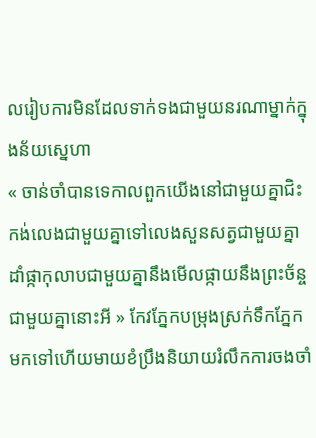លរៀបការមិនដែលទាក់ទងជាមួយនរណាម្នាក់ក្នុងន័យស្នេហា
« ចាន់ចាំបានទេកាលពួកយើងនៅជាមួយគ្នាជិះកង់លេងជាមួយគ្នាទៅលេងសួនសត្វជាមួយគ្នាដាំផ្កាកុលាបជាមួយគ្នានឹងមេីលផ្កាយនឹងព្រះច័ន្ចជាមួយគ្នានោះអី » កែវភ្នែកបម្រុងស្រក់ទឹកភ្នែកមកទៅហើយមាយខំប្រឹងនិយាយរំលឹកការចងចាំ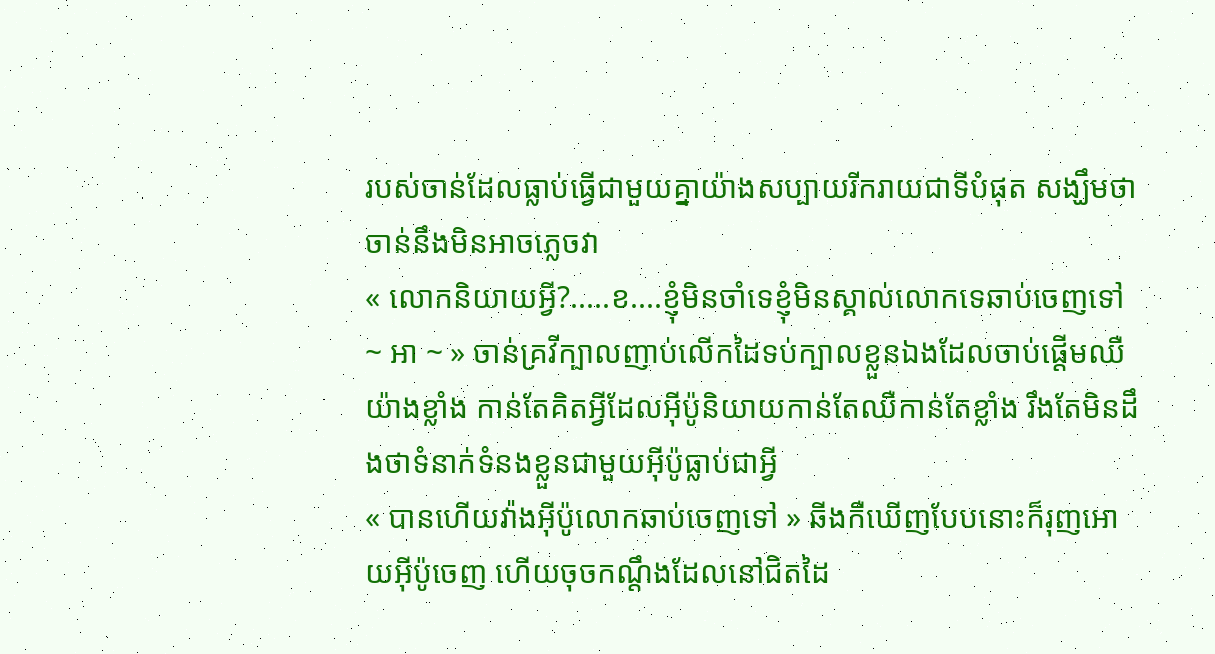របស់ចាន់ដែលធ្លាប់ធ្វើជាមួយគ្នាយ៉ាងសប្បាយរីករាយជាទីបំផុត សង្ឃឹមថាចាន់នឹងមិនអាចភ្លេចវា
« លោកនិយាយអ្វី?.....ខ....ខ្ញុំមិនចាំទេខ្ញុំមិនស្គាល់លោកទេឆាប់ចេញទៅ ~ អា ~ » ចាន់គ្រវីក្បាលញាប់លេីកដៃទប់ក្បាលខ្លួនឯងដែលចាប់ផ្តេីមឈឺយ៉ាងខ្លាំង កាន់តែគិតអ្វីដែលអុីប៉ូនិយាយកាន់តែឈឺកាន់តែខ្លាំង រឹងតែមិនដឹងថាទំនាក់ទំនងខ្លួនជាមួយអុីប៉ូធ្លាប់ជាអ្វី
« បានហើយវ៉ាងអុីប៉ូលោកឆាប់ចេញទៅ » ឆីងកឺឃើញបែបនោះក៏រុញអោយអុីប៉ូចេញ ហើយចុចកណ្តឹងដែលនៅជិតដៃ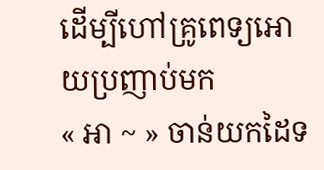ដេីម្បីហៅគ្រូពេទ្យអោយប្រញាប់មក
« អា ~ » ចាន់យកដៃទ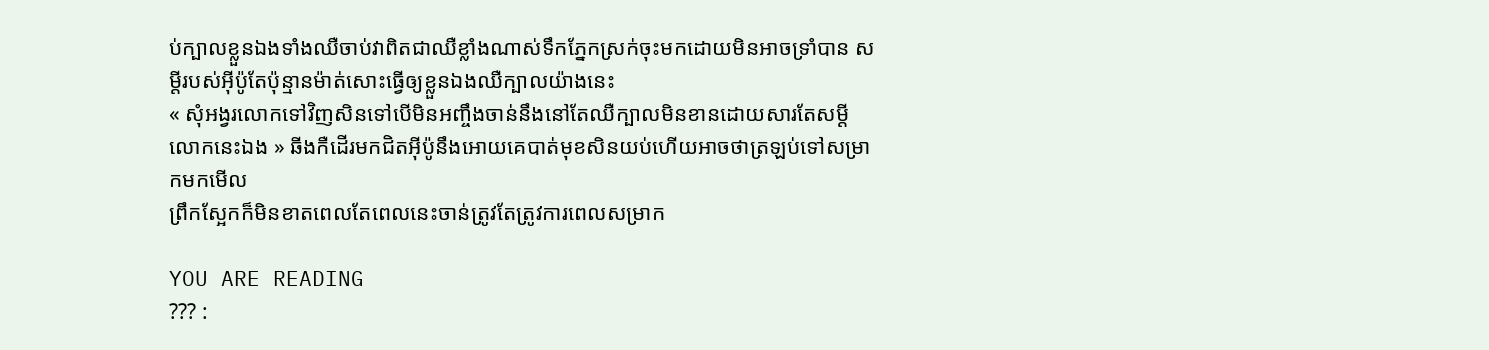ប់ក្បាលខ្លួនឯងទាំងឈឺចាប់វាពិតជាឈឺខ្លាំងណាស់ទឹកភ្នែកស្រក់ចុះមកដោយមិនអាចទ្រាំបាន សម្តីរបស់អុីប៉ូតែប៉ុន្មានម៉ាត់សោះធ្វើឲ្យខ្លួនឯងឈឺក្បាលយ៉ាងនេះ
« សុំអង្វរលោកទៅវិញសិនទៅបេីមិនអញ្ចឹងចាន់នឹងនៅតែឈឺក្បាលមិនខានដោយសារតែសម្តីលោកនេះឯង » ឆីងកឺដេីរមកជិតអុីប៉ូនឹងអោយគេបាត់មុខសិនយប់ហើយអាចថាត្រឡប់ទៅសម្រាកមកមេីល
ព្រឹកស្អែកក៏មិនខាតពេលតែពេលនេះចាន់ត្រូវតែត្រូវការពេលសម្រាក

YOU ARE READING
??? :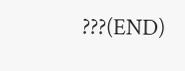???(END)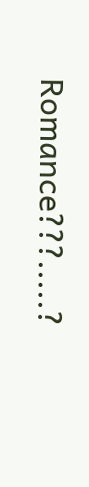Romance???.....?